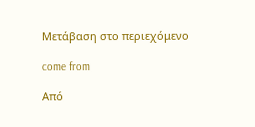Μετάβαση στο περιεχόμενο

come from

Από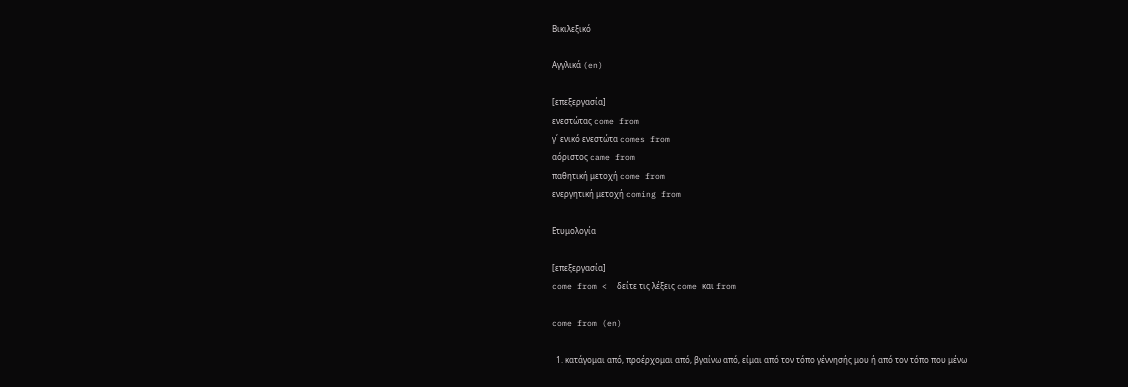Βικιλεξικό

Αγγλικά (en)

[επεξεργασία]
ενεστώτας come from
γ΄ ενικό ενεστώτα comes from
αόριστος came from
παθητική μετοχή come from
ενεργητική μετοχή coming from

Ετυμολογία

[επεξεργασία]
come from <  δείτε τις λέξεις come και from

come from (en)

  1. κατάγομαι από, προέρχομαι από, βγαίνω από, είμαι από τον τόπο γέννησής μου ή από τον τόπο που μένω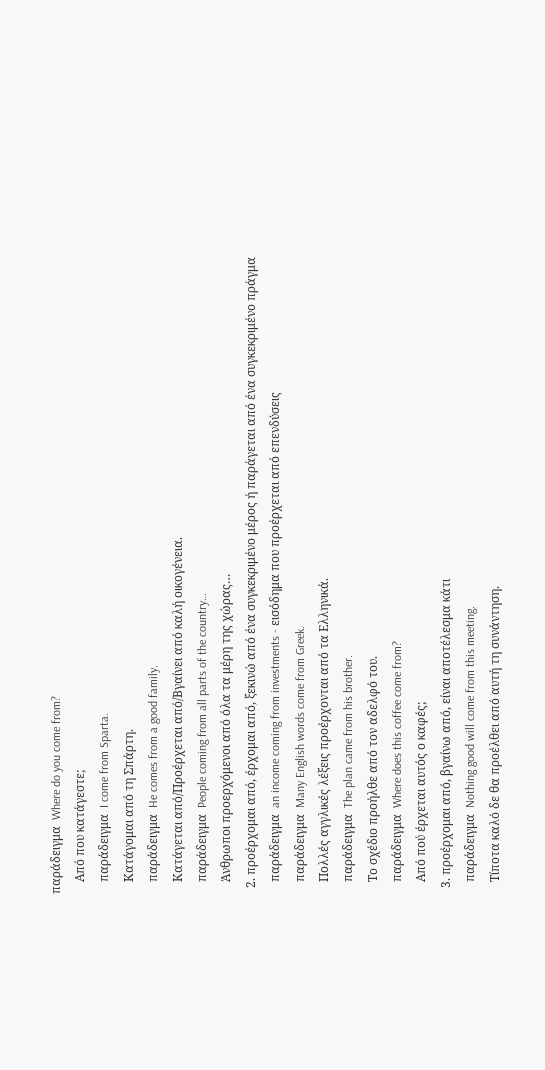παράδειγμα  Where do you come from?
    Από που κατάγεστε;
    παράδειγμα  I come from Sparta.
    Κατάγομαι από τη Σπάρτη.
    παράδειγμα  He comes from a good family.
    Κατάγεται από/Προέρχεται από/Βγαίνει από καλή οικογένεια.
    παράδειγμα  People coming from all parts of the country…
    Άνθρωποι προερχόμενοι από όλα τα μέρη της χώρας…
  2. προέρχομαι από, έρχομαι από, ξεκινώ από ένα συγκεκριμένο μέρος ή παράγεται από ένα συγκεκριμένο πράγμα
    παράδειγμα  an income coming from investments - εισόδημα που προέρχεται από επενδύσεις
    παράδειγμα  Many English words come from Greek.
    Πολλές αγγλικές λέξεις προέρχονται από τα Ελληνικά.
    παράδειγμα  The plan came from his brother.
    Το σχέδιο προήλθε από τον αδελφό του.
    παράδειγμα  Where does this coffee come from?
    Από πού έρχεται αυτός ο καφές;
  3. προέρχομαι από, βγαίνω από, είναι αποτέλεσμα κάτι
    παράδειγμα  Nothing good will come from this meeting.
    Τίποτα καλό δε θα προέλθει από αυτή τη συνάντηση.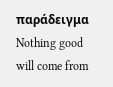παράδειγμα  Nothing good will come from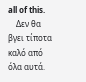all of this.
    Δεν θα βγει τίποτα καλό από όλα αυτά.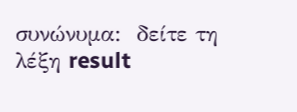συνώνυμα:  δείτε τη λέξη result